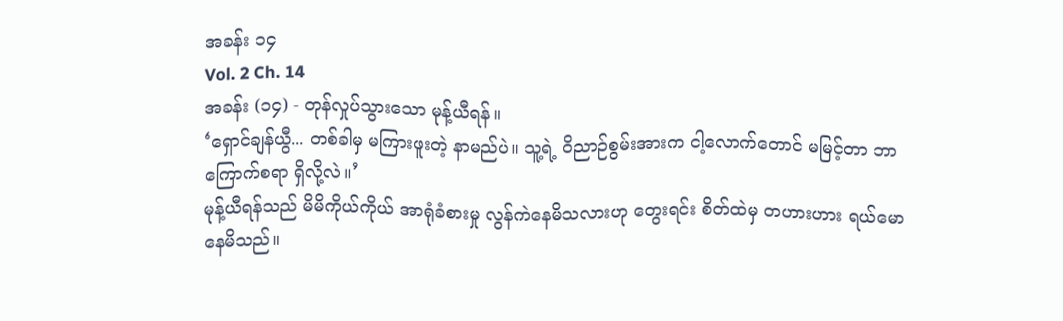အခန်း ၁၄
Vol. 2 Ch. 14
အခန်း (၁၄) - တုန်လှုပ်သွားသော မုန့်ယီရန်။
‘ရှောင်ချန်ယွီ... တစ်ခါမှ မကြားဖူးတဲ့ နာမည်ပဲ။ သူ့ရဲ့ ဝိညာဉ်စွမ်းအားက ငါ့လောက်တောင် မမြင့်တာ ဘာကြောက်စရာ ရှိလို့လဲ။’
မုန့်ယီရန်သည် မိမိကိုယ်ကိုယ် အာရုံခံစားမှု လွန်ကဲနေမိသလားဟု တွေးရင်း စိတ်ထဲမှ တဟားဟား ရယ်မောနေမိသည်။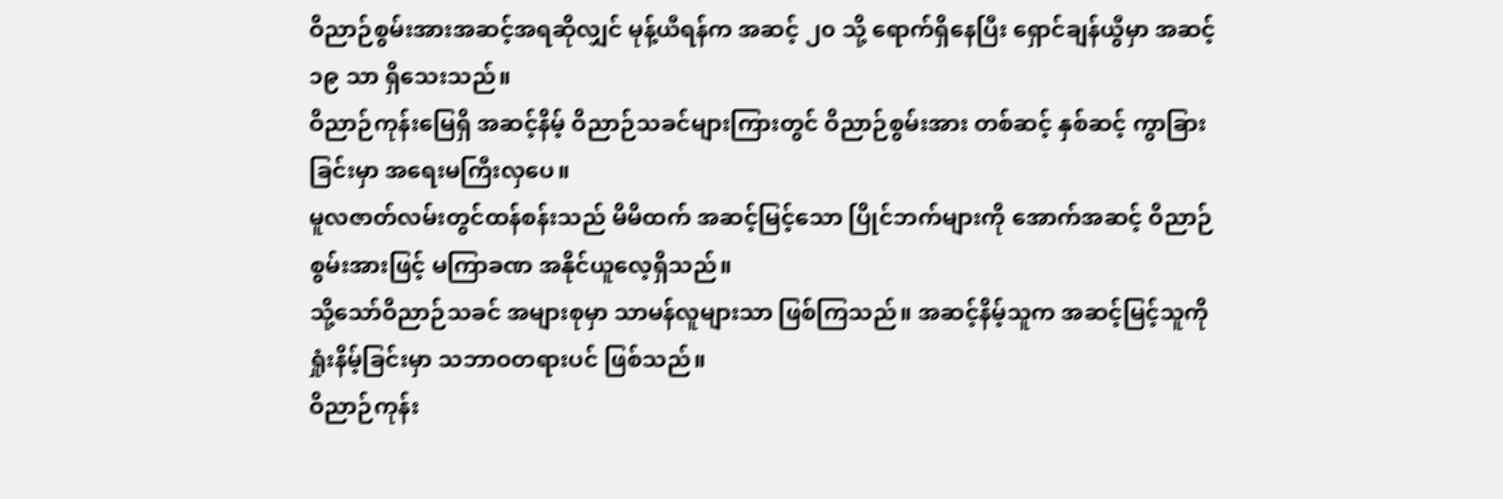ဝိညာဉ်စွမ်းအားအဆင့်အရဆိုလျှင် မုန့်ယီရန်က အဆင့် ၂၀ သို့ ရောက်ရှိနေပြီး ရှောင်ချန်ယွီမှာ အဆင့် ၁၉ သာ ရှိသေးသည်။
ဝိညာဉ်ကုန်းမြေရှိ အဆင့်နိမ့် ဝိညာဉ်သခင်များကြားတွင် ဝိညာဉ်စွမ်းအား တစ်ဆင့် နှစ်ဆင့် ကွာခြားခြင်းမှာ အရေးမကြီးလှပေ။
မူလဇာတ်လမ်းတွင်ထန်စန်းသည် မိမိထက် အဆင့်မြင့်သော ပြိုင်ဘက်များကို အောက်အဆင့် ဝိညာဉ်စွမ်းအားဖြင့် မကြာခဏ အနိုင်ယူလေ့ရှိသည်။
သို့သော်ဝိညာဉ်သခင် အများစုမှာ သာမန်လူများသာ ဖြစ်ကြသည်။ အဆင့်နိမ့်သူက အဆင့်မြင့်သူကို ရှုံးနိမ့်ခြင်းမှာ သဘာဝတရားပင် ဖြစ်သည်။
ဝိညာဉ်ကုန်း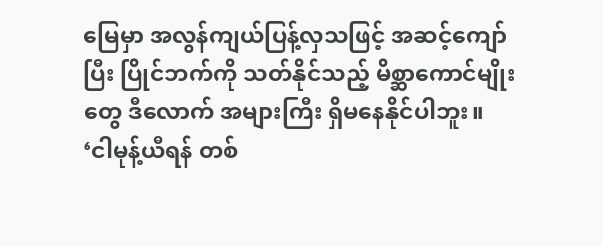မြေမှာ အလွန်ကျယ်ပြန့်လှသဖြင့် အဆင့်ကျော်ပြီး ပြိုင်ဘက်ကို သတ်နိုင်သည့် မိစ္ဆာကောင်မျိုးတွေ ဒီလောက် အများကြီး ရှိမနေနိုင်ပါဘူး။
‘ငါမုန့်ယီရန် တစ်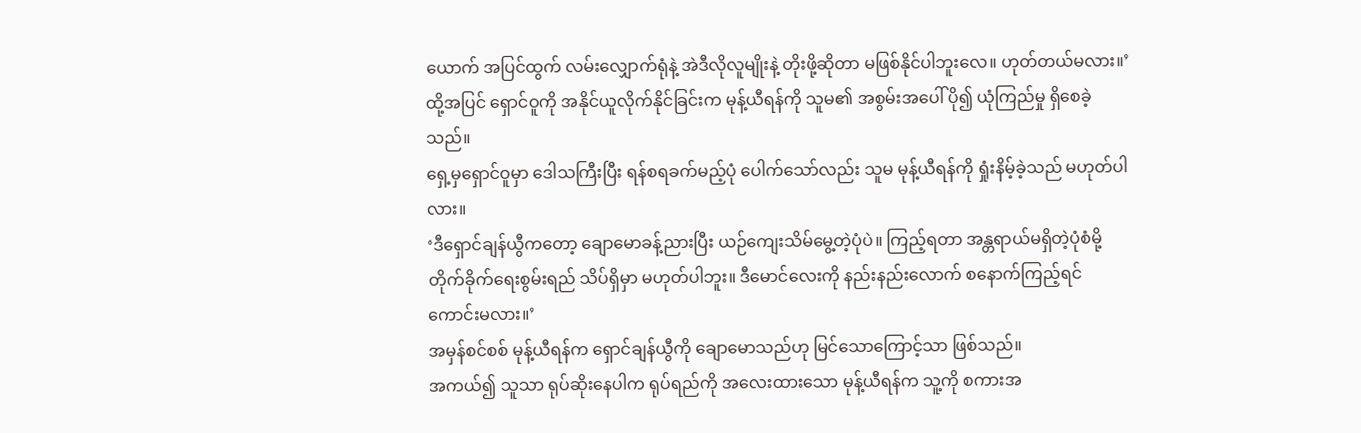ယောက် အပြင်ထွက် လမ်းလျှောက်ရုံနဲ့ အဲဒီလိုလူမျိုးနဲ့ တိုးဖို့ဆိုတာ မဖြစ်နိုင်ပါဘူးလေ။ ဟုတ်တယ်မလား။’
ထို့အပြင် ရှောင်ဝူကို အနိုင်ယူလိုက်နိုင်ခြင်းက မုန့်ယီရန်ကို သူမ၏ အစွမ်းအပေါ် ပို၍ ယုံကြည်မှု ရှိစေခဲ့သည်။
ရှေ့မှရှောင်ဝူမှာ ဒေါသကြီးပြီး ရန်စရခက်မည့်ပုံ ပေါက်သော်လည်း သူမ မုန့်ယီရန်ကို ရှုံးနိမ့်ခဲ့သည် မဟုတ်ပါလား။
‘ဒီရှောင်ချန်ယွီကတော့ ချောမောခန့်ညားပြီး ယဉ်ကျေးသိမ်မွေ့တဲ့ပုံပဲ။ ကြည့်ရတာ အန္တရာယ်မရှိတဲ့ပုံစံမို့ တိုက်ခိုက်ရေးစွမ်းရည် သိပ်ရှိမှာ မဟုတ်ပါဘူး။ ဒီမောင်လေးကို နည်းနည်းလောက် စနောက်ကြည့်ရင် ကောင်းမလား။’
အမှန်စင်စစ် မုန့်ယီရန်က ရှောင်ချန်ယွီကို ချောမောသည်ဟု မြင်သောကြောင့်သာ ဖြစ်သည်။
အကယ်၍ သူသာ ရုပ်ဆိုးနေပါက ရုပ်ရည်ကို အလေးထားသော မုန့်ယီရန်က သူ့ကို စကားအ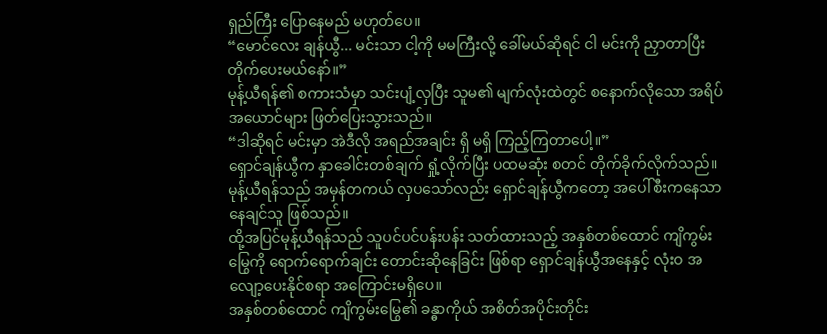ရှည်ကြီး ပြောနေမည် မဟုတ်ပေ။
“မောင်လေး ချန်ယွီ... မင်းသာ ငါ့ကို မမကြီးလို့ ခေါ်မယ်ဆိုရင် ငါ မင်းကို ညှာတာပြီး တိုက်ပေးမယ်နော်။”
မုန့်ယီရန်၏ စကားသံမှာ သင်းပျံ့လှပြီး သူမ၏ မျက်လုံးထဲတွင် စနောက်လိုသော အရိပ်အယောင်များ ဖြတ်ပြေးသွားသည်။
“ဒါဆိုရင် မင်းမှာ အဲဒီလို အရည်အချင်း ရှိ မရှိ ကြည့်ကြတာပေါ့။”
ရှောင်ချန်ယွီက နှာခေါင်းတစ်ချက် ရှုံ့လိုက်ပြီး ပထမဆုံး စတင် တိုက်ခိုက်လိုက်သည်။ မုန့်ယီရန်သည် အမှန်တကယ် လှပသော်လည်း ရှောင်ချန်ယွီကတော့ အပေါ်စီးကနေသာ နေချင်သူ ဖြစ်သည်။
ထို့အပြင်မုန့်ယီရန်သည် သူပင်ပင်ပန်းပန်း သတ်ထားသည့် အနှစ်တစ်ထောင် ကျိကွမ်းမြွေကို ရောက်ရောက်ချင်း တောင်းဆိုနေခြင်း ဖြစ်ရာ ရှောင်ချန်ယွီအနေနှင့် လုံးဝ အလျော့ပေးနိုင်စရာ အကြောင်းမရှိပေ။
အနှစ်တစ်ထောင် ကျိကွမ်းမြွေ၏ ခန္ဓာကိုယ် အစိတ်အပိုင်းတိုင်း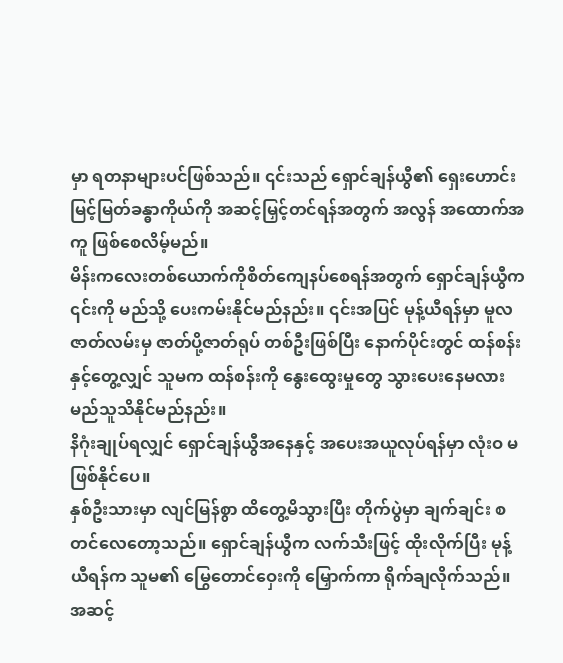မှာ ရတနာများပင်ဖြစ်သည်။ ၎င်းသည် ရှောင်ချန်ယွီ၏ ရှေးဟောင်း မြင့်မြတ်ခန္ဓာကိုယ်ကို အဆင့်မြှင့်တင်ရန်အတွက် အလွန် အထောက်အကူ ဖြစ်စေလိမ့်မည်။
မိန်းကလေးတစ်ယောက်ကိုစိတ်ကျေနပ်စေရန်အတွက် ရှောင်ချန်ယွီက ၎င်းကို မည်သို့ ပေးကမ်းနိုင်မည်နည်း။ ၎င်းအပြင် မုန့်ယီရန်မှာ မူလဇာတ်လမ်းမှ ဇာတ်ပို့ဇာတ်ရုပ် တစ်ဦးဖြစ်ပြီး နောက်ပိုင်းတွင် ထန်စန်းနှင့်တွေ့လျှင် သူမက ထန်စန်းကို နွေးထွေးမှုတွေ သွားပေးနေမလား မည်သူသိနိုင်မည်နည်း။
နိဂုံးချုပ်ရလျှင် ရှောင်ချန်ယွီအနေနှင့် အပေးအယူလုပ်ရန်မှာ လုံးဝ မဖြစ်နိုင်ပေ။
နှစ်ဦးသားမှာ လျင်မြန်စွာ ထိတွေ့မိသွားပြီး တိုက်ပွဲမှာ ချက်ချင်း စတင်လေတော့သည်။ ရှောင်ချန်ယွီက လက်သီးဖြင့် ထိုးလိုက်ပြီး မုန့်ယီရန်က သူမ၏ မြွေတောင်ဝှေးကို မြှောက်ကာ ရိုက်ချလိုက်သည်။
အဆင့်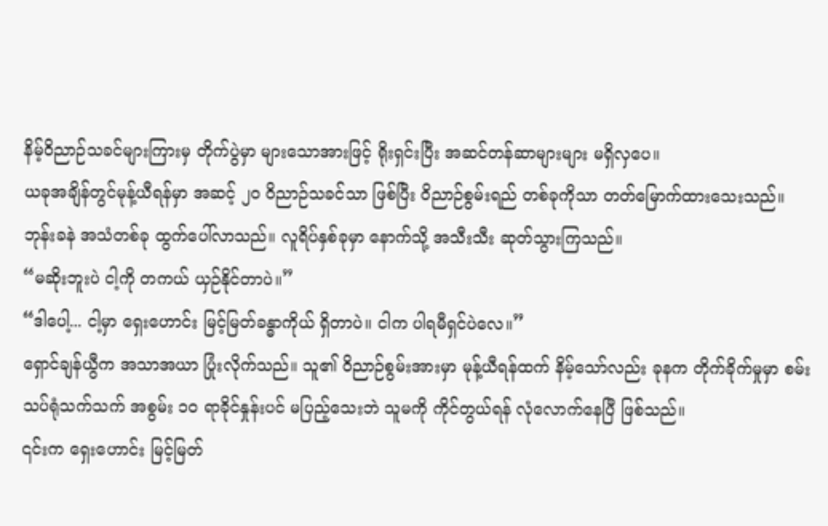နိမ့်ဝိညာဉ်သခင်များကြားမှ တိုက်ပွဲမှာ များသောအားဖြင့် ရိုးရှင်းပြီး အဆင်တန်ဆာများများ မရှိလှပေ။
ယခုအချိန်တွင်မုန့်ယီရန်မှာ အဆင့် ၂၀ ဝိညာဉ်သခင်သာ ဖြစ်ပြီး ဝိညာဉ်စွမ်းရည် တစ်ခုကိုသာ တတ်မြောက်ထားသေးသည်။
ဘုန်းခနဲ အသံတစ်ခု ထွက်ပေါ်လာသည်။ လူရိပ်နှစ်ခုမှာ နောက်သို့ အသီးသီး ဆုတ်သွားကြသည်။
“မဆိုးဘူးပဲ ငါ့ကို တကယ် ယှဉ်နိုင်တာပဲ။”
“ဒါပေါ့... ငါ့မှာ ရှေးဟောင်း မြင့်မြတ်ခန္ဓာကိုယ် ရှိတာပဲ။ ငါက ပါရမီရှင်ပဲလေ။”
ရှောင်ချန်ယွီက အသာအယာ ပြုံးလိုက်သည်။ သူ၏ ဝိညာဉ်စွမ်းအားမှာ မုန့်ယီရန်ထက် နိမ့်သော်လည်း ခုနက တိုက်ခိုက်မှုမှာ စမ်းသပ်ရုံသက်သက် အစွမ်း ၁၀ ရာခိုင်နှုန်းပင် မပြည့်သေးဘဲ သူမကို ကိုင်တွယ်ရန် လုံလောက်နေပြီ ဖြစ်သည်။
၎င်းက ရှေးဟောင်း မြင့်မြတ်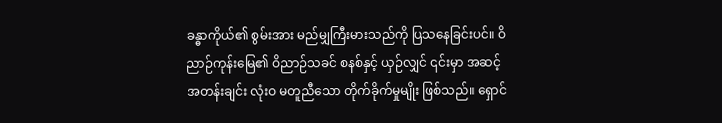ခန္ဓာကိုယ်၏ စွမ်းအား မည်မျှကြီးမားသည်ကို ပြသနေခြင်းပင်။ ဝိညာဉ်ကုန်းမြေ၏ ဝိညာဉ်သခင် စနစ်နှင့် ယှဉ်လျှင် ၎င်းမှာ အဆင့်အတန်းချင်း လုံးဝ မတူညီသော တိုက်ခိုက်မှုမျိုး ဖြစ်သည်။ ရှောင်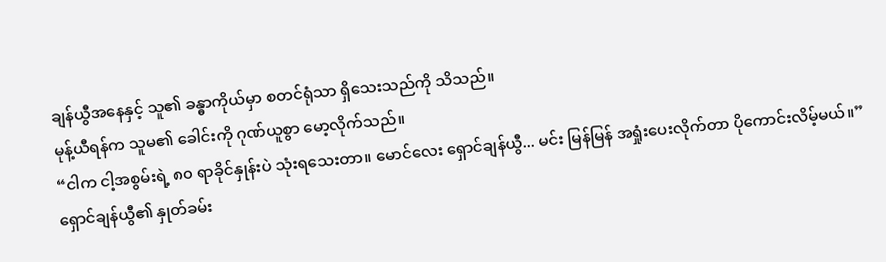ချန်ယွီအနေနှင့် သူ၏ ခန္ဓာကိုယ်မှာ စတင်ရုံသာ ရှိသေးသည်ကို သိသည်။
မုန့်ယီရန်က သူမ၏ ခေါင်းကို ဂုဏ်ယူစွာ မော့လိုက်သည်။
“ငါက ငါ့အစွမ်းရဲ့ ၈၀ ရာခိုင်နှုန်းပဲ သုံးရသေးတာ။ မောင်လေး ရှောင်ချန်ယွီ... မင်း မြန်မြန် အရှုံးပေးလိုက်တာ ပိုကောင်းလိမ့်မယ်။”
ရှောင်ချန်ယွီ၏ နှုတ်ခမ်း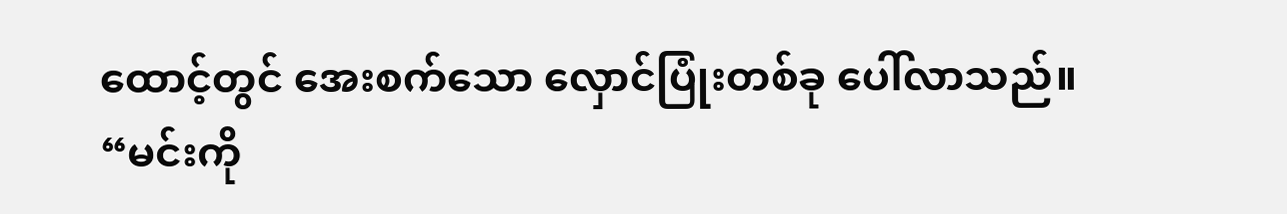ထောင့်တွင် အေးစက်သော လှောင်ပြုံးတစ်ခု ပေါ်လာသည်။
“မင်းကို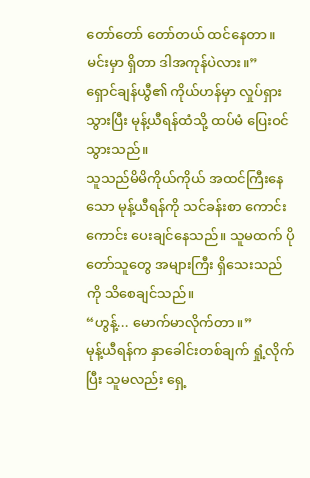တော်တော် တော်တယ် ထင်နေတာ။မင်းမှာ ရှိတာ ဒါအကုန်ပဲလား။”
ရှောင်ချန်ယွီ၏ ကိုယ်ဟန်မှာ လှုပ်ရှားသွားပြီး မုန့်ယီရန်ထံသို့ ထပ်မံ ပြေးဝင်သွားသည်။
သူသည်မိမိကိုယ်ကိုယ် အထင်ကြီးနေသော မုန့်ယီရန်ကို သင်ခန်းစာ ကောင်းကောင်း ပေးချင်နေသည်။ သူမထက် ပိုတော်သူတွေ အများကြီး ရှိသေးသည်ကို သိစေချင်သည်။
“ဟွန့်... မောက်မာလိုက်တာ။”
မုန့်ယီရန်က နှာခေါင်းတစ်ချက် ရှုံ့လိုက်ပြီး သူမလည်း ရှေ့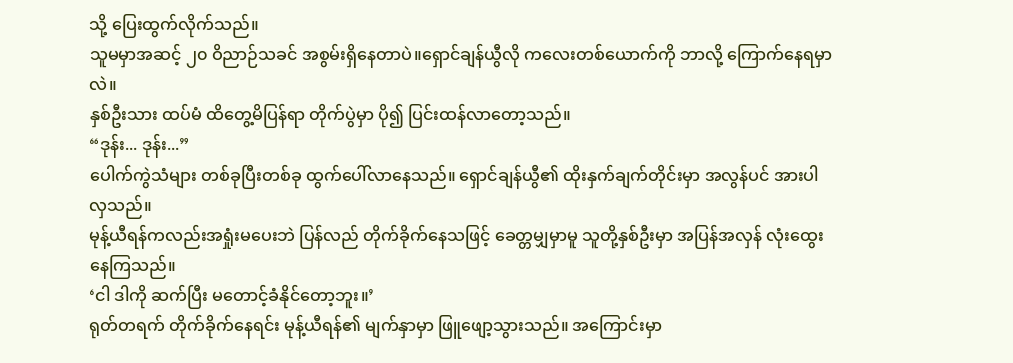သို့ ပြေးထွက်လိုက်သည်။
သူမမှာအဆင့် ၂၀ ဝိညာဉ်သခင် အစွမ်းရှိနေတာပဲ။ရှောင်ချန်ယွီလို ကလေးတစ်ယောက်ကို ဘာလို့ ကြောက်နေရမှာလဲ။
နှစ်ဦးသား ထပ်မံ ထိတွေ့မိပြန်ရာ တိုက်ပွဲမှာ ပို၍ ပြင်းထန်လာတော့သည်။
“ဒုန်း... ဒုန်း...”
ပေါက်ကွဲသံများ တစ်ခုပြီးတစ်ခု ထွက်ပေါ်လာနေသည်။ ရှောင်ချန်ယွီ၏ ထိုးနှက်ချက်တိုင်းမှာ အလွန်ပင် အားပါလှသည်။
မုန့်ယီရန်ကလည်းအရှုံးမပေးဘဲ ပြန်လည် တိုက်ခိုက်နေသဖြင့် ခေတ္တမျှမှာမူ သူတို့နှစ်ဦးမှာ အပြန်အလှန် လုံးထွေးနေကြသည်။
‘ငါ ဒါကို ဆက်ပြီး မတောင့်ခံနိုင်တော့ဘူး။’
ရုတ်တရက် တိုက်ခိုက်နေရင်း မုန့်ယီရန်၏ မျက်နှာမှာ ဖြူဖျော့သွားသည်။ အကြောင်းမှာ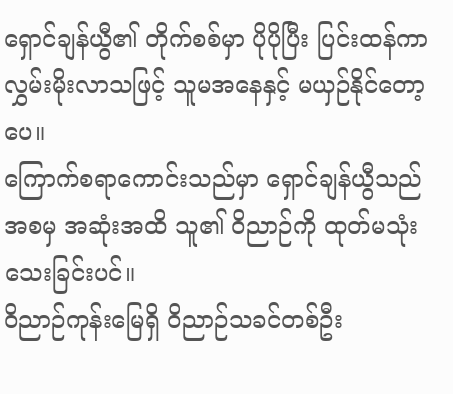ရှောင်ချန်ယွီ၏ တိုက်စစ်မှာ ပိုပိုပြီး ပြင်းထန်ကာ လွှမ်းမိုးလာသဖြင့် သူမအနေနှင့် မယှဉ်နိုင်တော့ပေ။
ကြောက်စရာကောင်းသည်မှာ ရှောင်ချန်ယွီသည် အစမှ အဆုံးအထိ သူ၏ ဝိညာဉ်ကို ထုတ်မသုံးသေးခြင်းပင်။
ဝိညာဉ်ကုန်းမြေရှိ ဝိညာဉ်သခင်တစ်ဦး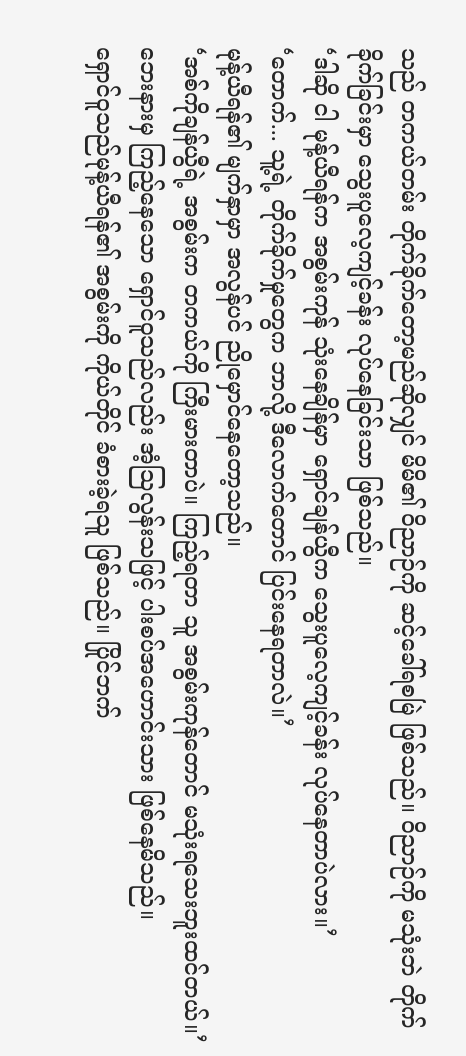သည် တကယ်တမ်း တိုက်ခိုက်တော့မည်ဆိုလျှင် မိမိ၏ ဝိညာဉ်ကို ဆင့်ခေါ်ရစမြဲ ဖြစ်သည်။ ဝိညာဉ်ကို မသုံးဘဲ တိုက်ခိုက်ခြင်းမှာ သွေးပူလေ့ကျင့်ခန်း လုပ်နေခြင်းသာ ဖြစ်သည်။
‘ဒါဆို ငါ မုန့်ယီရန်က အစွမ်းကုန် သုံးနေချိန်မှာ ရှောင်ချန်ယွီက သွေးပူလေ့ကျင့်ခန်း လုပ်နေတာပဲလား။’
‘တောက်... သူ့ရဲ့ တိုက်ခိုက်မှုတွေက ဘာလို့ ဒီလောက်တောင် ပြင်းနေရတာလဲ။’
မုန့်ယီရန်၏ မျက်နှာမှာ အလွန်ပင် ညိုမှောင်နေတော့သည်။
‘အစ်ကိုချန်ယွီရဲ့ အစွမ်းက တကယ်ကို ကြီးမားတာပဲ။ ကြည့်ရတာ သူ အစွမ်းကုန်တောင် မသုံးရသေးဘူးထင်တယ်။’
ဘေးနားမှ ကြည့်နေသော ရှောင်ဝူသည်လည်း အံ့သြလွန်းသဖြင့် ပါးစပ်အဟောင်းသား ဖြစ်နေမိသည်။
ရှောင်ဝူသည်မုန့်ယီရန်၏ အစွမ်းကို ကိုယ်တိုင် ခံစားခဲ့ရသူ ဖြစ်သည်။ ပြိုင်ဘက်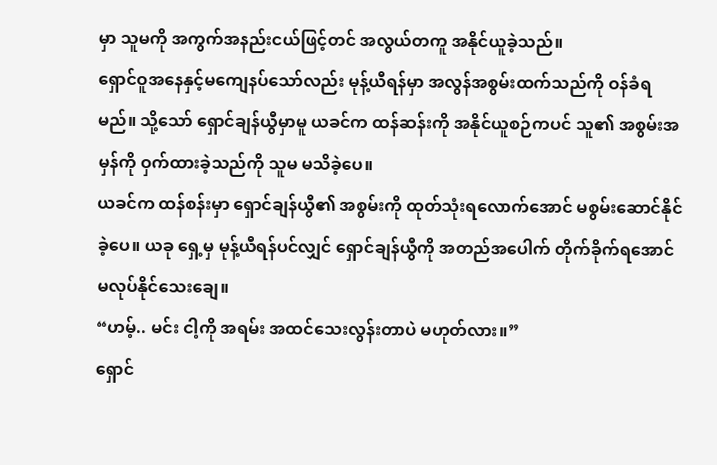မှာ သူမကို အကွက်အနည်းငယ်ဖြင့်တင် အလွယ်တကူ အနိုင်ယူခဲ့သည်။
ရှောင်ဝူအနေနှင့်မကျေနပ်သော်လည်း မုန့်ယီရန်မှာ အလွန်အစွမ်းထက်သည်ကို ဝန်ခံရမည်။ သို့သော် ရှောင်ချန်ယွီမှာမူ ယခင်က ထန်ဆန်းကို အနိုင်ယူစဉ်ကပင် သူ၏ အစွမ်းအမှန်ကို ဝှက်ထားခဲ့သည်ကို သူမ မသိခဲ့ပေ။
ယခင်က ထန်စန်းမှာ ရှောင်ချန်ယွီ၏ အစွမ်းကို ထုတ်သုံးရလောက်အောင် မစွမ်းဆောင်နိုင်ခဲ့ပေ။ ယခု ရှေ့မှ မုန့်ယီရန်ပင်လျှင် ရှောင်ချန်ယွီကို အတည်အပေါက် တိုက်ခိုက်ရအောင် မလုပ်နိုင်သေးချေ။
“ဟမ့်.. မင်း ငါ့ကို အရမ်း အထင်သေးလွန်းတာပဲ မဟုတ်လား။”
ရှောင်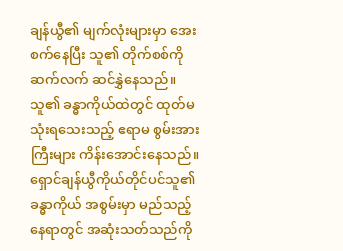ချန်ယွီ၏ မျက်လုံးများမှာ အေးစက်နေပြီး သူ၏ တိုက်စစ်ကို ဆက်လက် ဆင်နွှဲနေသည်။ သူ၏ ခန္ဓာကိုယ်ထဲတွင် ထုတ်မသုံးရသေးသည့် ဧရာမ စွမ်းအားကြီးများ ကိန်းအောင်းနေသည်။
ရှောင်ချန်ယွီကိုယ်တိုင်ပင်သူ၏ ခန္ဓာကိုယ် အစွမ်းမှာ မည်သည့်နေရာတွင် အဆုံးသတ်သည်ကို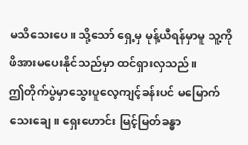မသိသေးပေ။ သို့သော် ရှေ့မှ မုန့်ယီရန်မှာမူ သူ့ကို ဖိအားမပေးနိုင်သည်မှာ ထင်ရှားလှသည်။
ဤတိုက်ပွဲမှာသွေးပူလေ့ကျင့်ခန်းပင် မမြောက်သေးချေ။ ရှေးဟောင်း မြင့်မြတ်ခန္ဓာ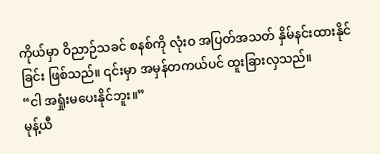ကိုယ်မှာ ဝိညာဉ်သခင် စနစ်ကို လုံးဝ အပြတ်အသတ် နှိမ်နင်းထားနိုင်ခြင်း ဖြစ်သည်။ ၎င်းမှာ အမှန်တကယ်ပင် ထူးခြားလှသည်။
“ငါ အရှုံးမပေးနိုင်ဘူး။”
မုန့်ယီ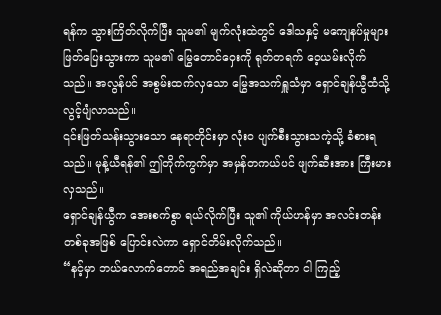ရန်က သွားကြိတ်လိုက်ပြီး သူမ၏ မျက်လုံးထဲတွင် ဒေါသနှင့် မကျေနပ်မှုများ ဖြတ်ပြေးသွားကာ သူမ၏ မြွေတောင်ဝှေးကို ရုတ်တရက် ဝေ့ယမ်းလိုက်သည်။ အလွန်ပင် အစွမ်းထက်လှသော မြွေအသက်ရှူသံမှာ ရှောင်ချန်ယွီထံသို့ လွင့်ပျံလာသည်။
၎င်းဖြတ်သန်းသွားသော နေရာတိုင်းမှာ လုံးဝ ပျက်စီးသွားသကဲ့သို့ ခံစားရသည်။ မုန့်ယီရန်၏ ဤတိုက်ကွက်မှာ အမှန်တကယ်ပင် ဖျက်ဆီးအား ကြီးမားလှသည်။
ရှောင်ချန်ယွီက အေးစက်စွာ ရယ်လိုက်ပြီး သူ၏ ကိုယ်ဟန်မှာ အလင်းတန်းတစ်ခုအဖြစ် ပြောင်းလဲကာ ရှောင်တိမ်းလိုက်သည်။
“နင့်မှာ ဘယ်လောက်တောင် အရည်အချင်း ရှိလဲဆိုတာ ငါ ကြည့်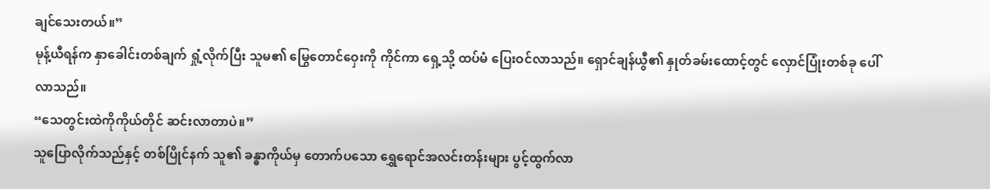ချင်သေးတယ်။”
မုန့်ယီရန်က နှာခေါင်းတစ်ချက် ရှုံ့လိုက်ပြီး သူမ၏ မြွေတောင်ဝှေးကို ကိုင်ကာ ရှေ့သို့ ထပ်မံ ပြေးဝင်လာသည်။ ရှောင်ချန်ယွီ၏ နှုတ်ခမ်းထောင့်တွင် လှောင်ပြုံးတစ်ခု ပေါ်လာသည်။
“သေတွင်းထဲကိုကိုယ်တိုင် ဆင်းလာတာပဲ။”
သူပြောလိုက်သည်နှင့် တစ်ပြိုင်နက် သူ၏ ခန္ဓာကိုယ်မှ တောက်ပသော ရွှေရောင်အလင်းတန်းများ ပွင့်ထွက်လာ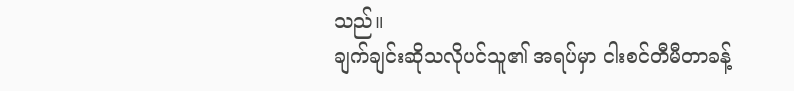သည်။
ချက်ချင်းဆိုသလိုပင်သူ၏ အရပ်မှာ ငါးစင်တီမီတာခန့်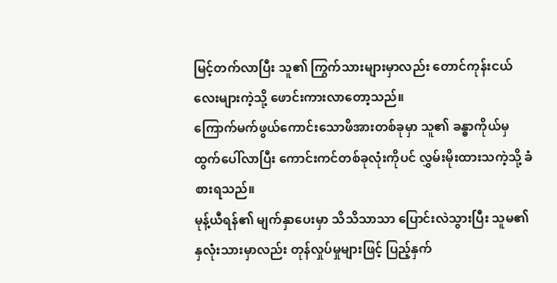မြင့်တက်လာပြီး သူ၏ ကြွက်သားများမှာလည်း တောင်ကုန်းငယ်လေးများကဲ့သို့ ဖောင်းကားလာတော့သည်။
ကြောက်မက်ဖွယ်ကောင်းသောဖိအားတစ်ခုမှာ သူ၏ ခန္ဓာကိုယ်မှ ထွက်ပေါ်လာပြီး ကောင်းကင်တစ်ခုလုံးကိုပင် လွှမ်းမိုးထားသကဲ့သို့ ခံစားရသည်။
မုန့်ယီရန်၏ မျက်နှာပေးမှာ သိသိသာသာ ပြောင်းလဲသွားပြီး သူမ၏ နှလုံးသားမှာလည်း တုန်လှုပ်မှုများဖြင့် ပြည့်နှက်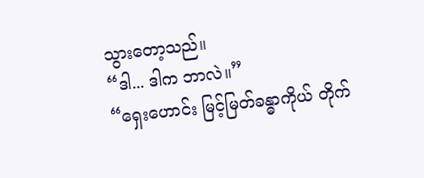သွားတော့သည်။
“ဒါ... ဒါက ဘာလဲ။”
“ရှေးဟောင်း မြင့်မြတ်ခန္ဓာကိုယ် တိုက်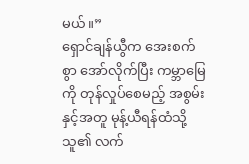မယ်။”
ရှောင်ချန်ယွီက အေးစက်စွာ အော်လိုက်ပြီး ကမ္ဘာမြေကို တုန်လှုပ်စေမည့် အစွမ်းနှင့်အတူ မုန့်ယီရန်ထံသို့ သူ၏ လက်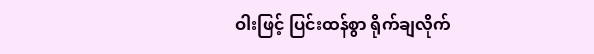ဝါးဖြင့် ပြင်းထန်စွာ ရိုက်ချလိုက်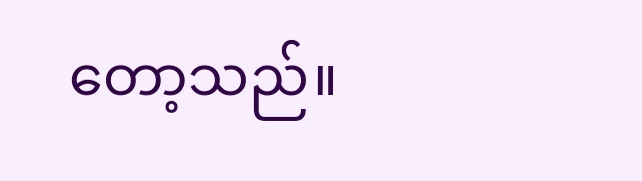တော့သည်။